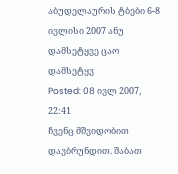აბუდელაურის ტბები 6-8 ივლისი 2007 ანუ დამსეტყვე ცაო დამსეტყვ
Posted: 08 ივლ 2007, 22:41
ჩვენც მშვიდობით დავბრუნდით. შაბათ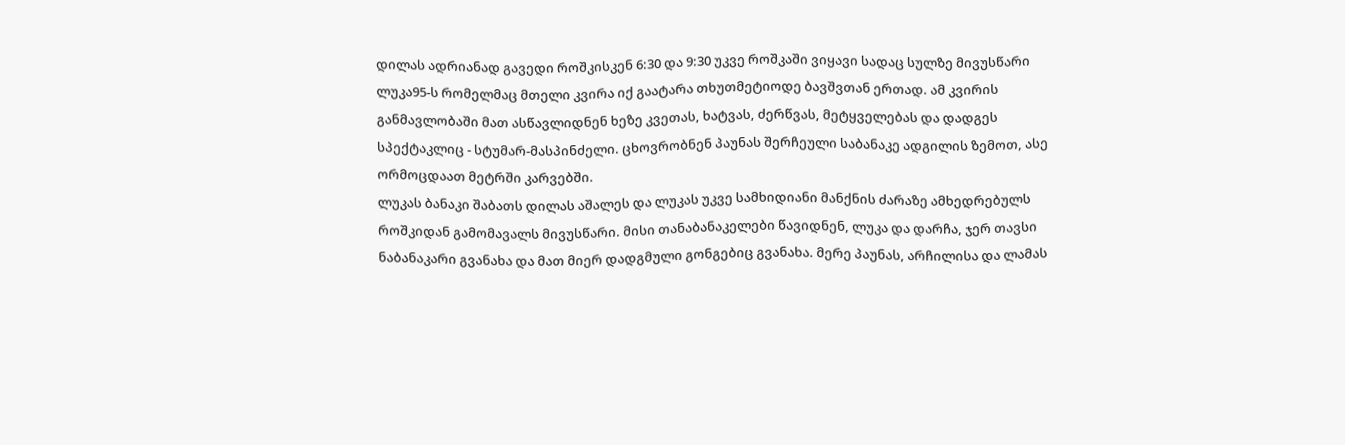დილას ადრიანად გავედი როშკისკენ 6:30 და 9:30 უკვე როშკაში ვიყავი სადაც სულზე მივუსწარი ლუკა95-ს რომელმაც მთელი კვირა იქ გაატარა თხუთმეტიოდე ბავშვთან ერთად. ამ კვირის განმავლობაში მათ ასწავლიდნენ ხეზე კვეთას, ხატვას, ძერწვას, მეტყველებას და დადგეს სპექტაკლიც - სტუმარ-მასპინძელი. ცხოვრობნენ პაუნას შერჩეული საბანაკე ადგილის ზემოთ, ასე ორმოცდაათ მეტრში კარვებში.
ლუკას ბანაკი შაბათს დილას აშალეს და ლუკას უკვე სამხიდიანი მანქნის ძარაზე ამხედრებულს როშკიდან გამომავალს მივუსწარი. მისი თანაბანაკელები წავიდნენ, ლუკა და დარჩა, ჯერ თავსი ნაბანაკარი გვანახა და მათ მიერ დადგმული გონგებიც გვანახა. მერე პაუნას, არჩილისა და ლამას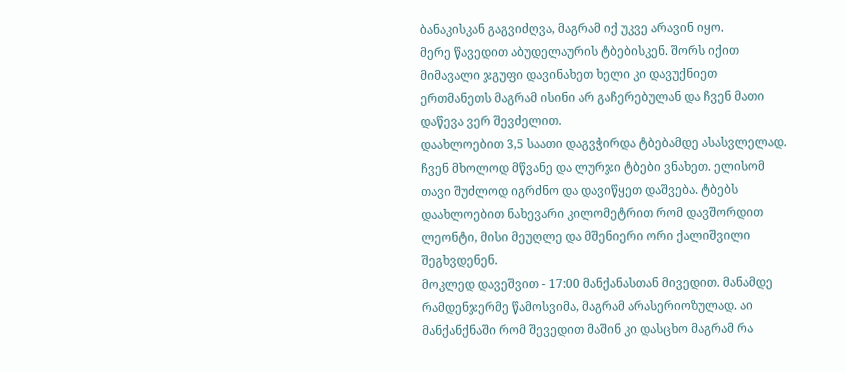ბანაკისკან გაგვიძღვა, მაგრამ იქ უკვე არავინ იყო.
მერე წავედით აბუდელაურის ტბებისკენ. შორს იქით მიმავალი ჯგუფი დავინახეთ ხელი კი დავუქნიეთ ერთმანეთს მაგრამ ისინი არ გაჩერებულან და ჩვენ მათი დაწევა ვერ შევძელით.
დაახლოებით 3,5 საათი დაგვჭირდა ტბებამდე ასასვლელად. ჩვენ მხოლოდ მწვანე და ლურჯი ტბები ვნახეთ. ელისომ თავი შუძლოდ იგრძნო და დავიწყეთ დაშვება. ტბებს დაახლოებით ნახევარი კილომეტრით რომ დავშორდით ლეონტი, მისი მეუღლე და მშენიერი ორი ქალიშვილი შეგხვდენენ.
მოკლედ დავეშვით - 17:00 მანქანასთან მივედით. მანამდე რამდენჯერმე წამოსვიმა, მაგრამ არასერიოზულად. აი მანქანქნაში რომ შევედით მაშინ კი დასცხო მაგრამ რა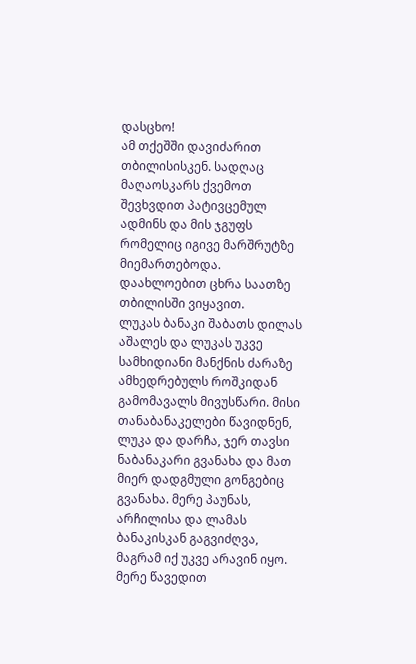დასცხო!
ამ თქეშში დავიძარით თბილისისკენ. სადღაც მაღაოსკარს ქვემოთ შევხვდით პატივცემულ ადმინს და მის ჯგუფს რომელიც იგივე მარშრუტზე მიემართებოდა.
დაახლოებით ცხრა საათზე თბილისში ვიყავით.
ლუკას ბანაკი შაბათს დილას აშალეს და ლუკას უკვე სამხიდიანი მანქნის ძარაზე ამხედრებულს როშკიდან გამომავალს მივუსწარი. მისი თანაბანაკელები წავიდნენ, ლუკა და დარჩა, ჯერ თავსი ნაბანაკარი გვანახა და მათ მიერ დადგმული გონგებიც გვანახა. მერე პაუნას, არჩილისა და ლამას ბანაკისკან გაგვიძღვა, მაგრამ იქ უკვე არავინ იყო.
მერე წავედით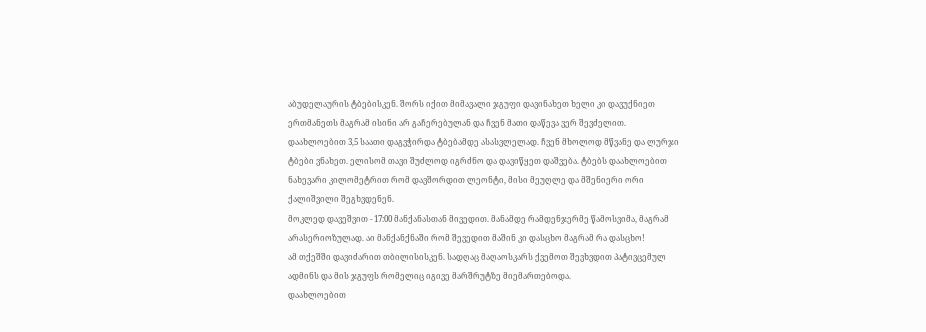აბუდელაურის ტბებისკენ. შორს იქით მიმავალი ჯგუფი დავინახეთ ხელი კი დავუქნიეთ ერთმანეთს მაგრამ ისინი არ გაჩერებულან და ჩვენ მათი დაწევა ვერ შევძელით.
დაახლოებით 3,5 საათი დაგვჭირდა ტბებამდე ასასვლელად. ჩვენ მხოლოდ მწვანე და ლურჯი ტბები ვნახეთ. ელისომ თავი შუძლოდ იგრძნო და დავიწყეთ დაშვება. ტბებს დაახლოებით ნახევარი კილომეტრით რომ დავშორდით ლეონტი, მისი მეუღლე და მშენიერი ორი ქალიშვილი შეგხვდენენ.
მოკლედ დავეშვით - 17:00 მანქანასთან მივედით. მანამდე რამდენჯერმე წამოსვიმა, მაგრამ არასერიოზულად. აი მანქანქნაში რომ შევედით მაშინ კი დასცხო მაგრამ რა დასცხო!
ამ თქეშში დავიძარით თბილისისკენ. სადღაც მაღაოსკარს ქვემოთ შევხვდით პატივცემულ ადმინს და მის ჯგუფს რომელიც იგივე მარშრუტზე მიემართებოდა.
დაახლოებით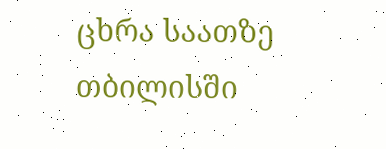ცხრა საათზე თბილისში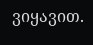ვიყავით.